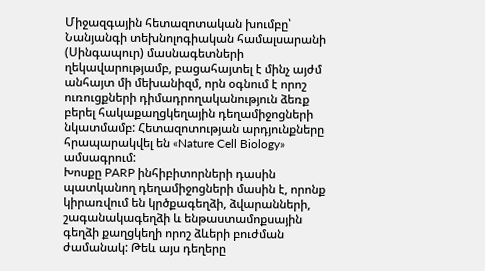Միջազգային հետազոտական խումբը՝ Նանյանգի տեխնոլոգիական համալսարանի (Սինգապուր) մասնագետների ղեկավարությամբ, բացահայտել է մինչ այժմ անհայտ մի մեխանիզմ, որն օգնում է որոշ ուռուցքների դիմադրողականություն ձեռք բերել հակաքաղցկեղային դեղամիջոցների նկատմամբ: Հետազոտության արդյունքները հրապարակվել են «Nature Cell Biology» ամսագրում:
Խոսքը PARP ինհիբիտորների դասին պատկանող դեղամիջոցների մասին է, որոնք կիրառվում են կրծքագեղձի, ձվարանների, շագանակագեղձի և ենթաստամոքսային գեղձի քաղցկեղի որոշ ձևերի բուժման ժամանակ: Թեև այս դեղերը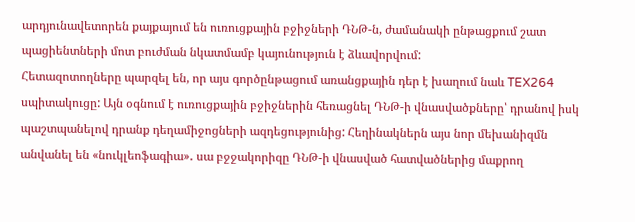արդյունավետորեն քայքայում են ուռուցքային բջիջների ԴՆԹ-ն, ժամանակի ընթացքում շատ պացիենտների մոտ բուժման նկատմամբ կայունություն է ձևավորվում:
Հետազոտողները պարզել են, որ այս գործընթացում առանցքային դեր է խաղում նաև TEX264 սպիտակուցը: Այն օգնում է ուռուցքային բջիջներին հեռացնել ԴՆԹ-ի վնասվածքները՝ դրանով իսկ պաշտպանելով դրանք դեղամիջոցների ազդեցությունից: Հեղինակներն այս նոր մեխանիզմն անվանել են «նուկլեոֆագիա»․ սա բջջակորիզը ԴՆԹ-ի վնասված հատվածներից մաքրող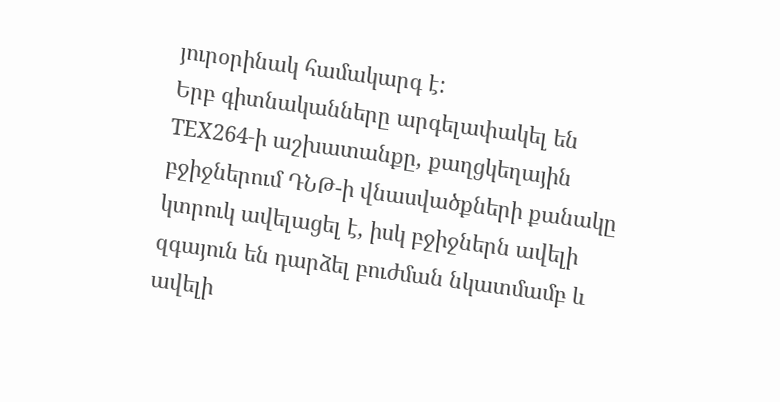յուրօրինակ համակարգ է:
Երբ գիտնականները արգելափակել են TEX264-ի աշխատանքը, քաղցկեղային բջիջներում ԴՆԹ-ի վնասվածքների քանակը կտրուկ ավելացել է, իսկ բջիջներն ավելի զգայուն են դարձել բուժման նկատմամբ և ավելի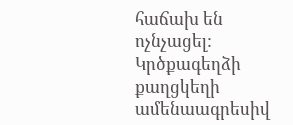հաճախ են ոչնչացել:
Կրծքագեղձի քաղցկեղի ամենաագրեսիվ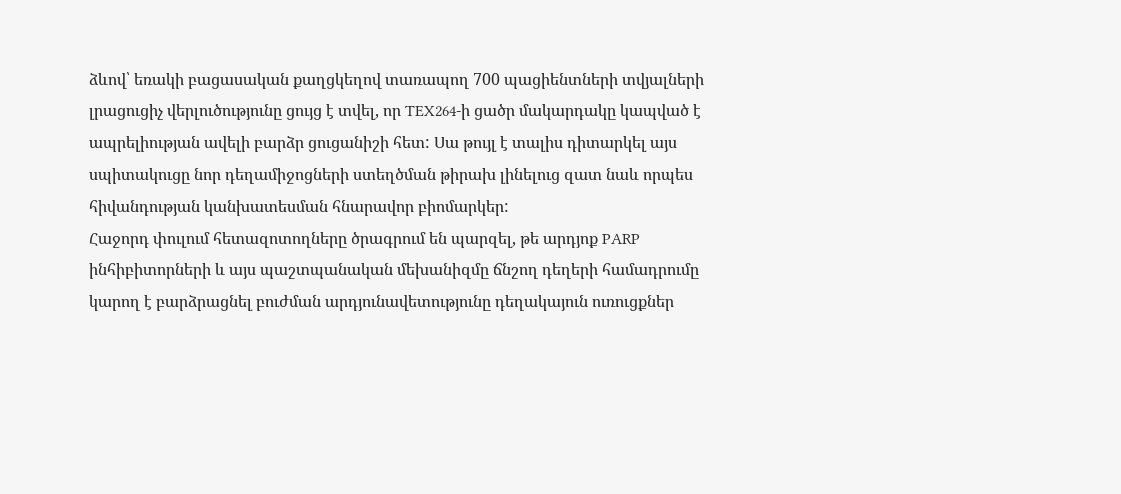ձևով՝ եռակի բացասական քաղցկեղով տառապող 700 պացիենտների տվյալների լրացուցիչ վերլուծությունը ցույց է տվել, որ TEX264-ի ցածր մակարդակը կապված է ապրելիության ավելի բարձր ցուցանիշի հետ: Սա թույլ է տալիս դիտարկել այս սպիտակուցը նոր դեղամիջոցների ստեղծման թիրախ լինելուց զատ նաև որպես հիվանդության կանխատեսման հնարավոր բիոմարկեր:
Հաջորդ փուլում հետազոտողները ծրագրում են պարզել, թե արդյոք PARP ինհիբիտորների և այս պաշտպանական մեխանիզմը ճնշող դեղերի համադրումը կարող է բարձրացնել բուժման արդյունավետությունը դեղակայուն ուռուցքներ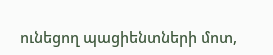ունեցող պացիենտների մոտ,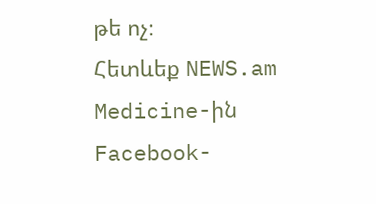թե ոչ։
Հետևեք NEWS.am Medicine-ին Facebook-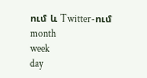ում և Twitter-ում
month
week
day